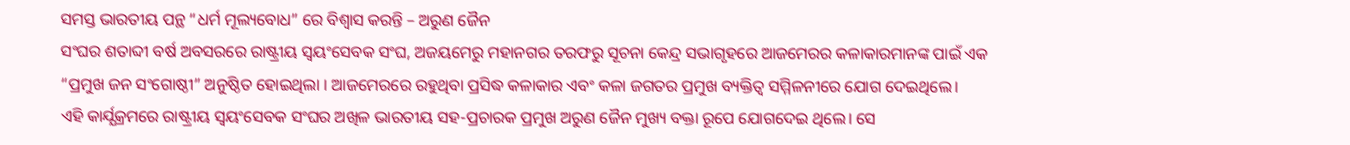ସମସ୍ତ ଭାରତୀୟ ପନ୍ଥ “ଧର୍ମ ମୂଲ୍ୟବୋଧ” ରେ ବିଶ୍ୱାସ କରନ୍ତି – ଅରୁଣ ଜୈନ
ସଂଘର ଶତାବ୍ଦୀ ବର୍ଷ ଅବସରରେ ରାଷ୍ଟ୍ରୀୟ ସ୍ୱୟଂସେବକ ସଂଘ, ଅଜୟମେରୁ ମହାନଗର ତରଫରୁ ସୂଚନା କେନ୍ଦ୍ର ସଭାଗୃହରେ ଆଜମେରର କଳାକାରମାନଙ୍କ ପାଇଁ ଏକ “ପ୍ରମୁଖ ଜନ ସଂଗୋଷ୍ଠୀ” ଅନୁଷ୍ଠିତ ହୋଇଥିଲା । ଆଜମେରରେ ରହୁଥିବା ପ୍ରସିଦ୍ଧ କଳାକାର ଏବଂ କଳା ଜଗତର ପ୍ରମୁଖ ବ୍ୟକ୍ତିତ୍ୱ ସମ୍ମିଳନୀରେ ଯୋଗ ଦେଇଥିଲେ।
ଏହି କାର୍ଯ୍ଯକ୍ରମରେ ରାଷ୍ଟ୍ରୀୟ ସ୍ୱୟଂସେବକ ସଂଘର ଅଖିଳ ଭାରତୀୟ ସହ-ପ୍ରଚାରକ ପ୍ରମୁଖ ଅରୁଣ ଜୈନ ମୁଖ୍ୟ ବକ୍ତା ରୂପେ ଯୋଗଦେଇ ଥିଲେ। ସେ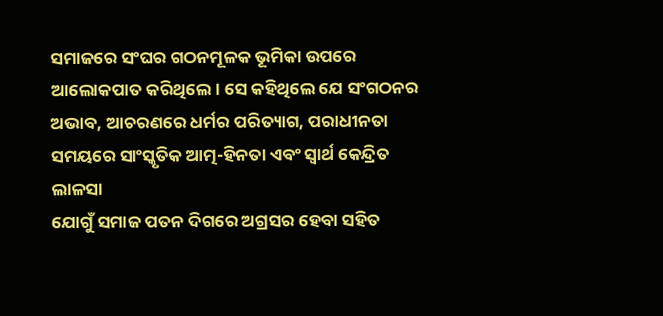ସମାଜରେ ସଂଘର ଗଠନମୂଳକ ଭୂମିକା ଉପରେ ଆଲୋକପାତ କରିଥିଲେ। ସେ କହିଥିଲେ ଯେ ସଂଗଠନର ଅଭାବ, ଆଚରଣରେ ଧର୍ମର ପରିତ୍ୟାଗ, ପରାଧୀନତା ସମୟରେ ସାଂସ୍କୃତିକ ଆତ୍ମ-ହିନତା ଏବଂ ସ୍ବାର୍ଥ କେନ୍ଦ୍ରିତ ଲାଳସା
ଯୋଗୁଁ ସମାଜ ପତନ ଦିଗରେ ଅଗ୍ରସର ହେବା ସହିତ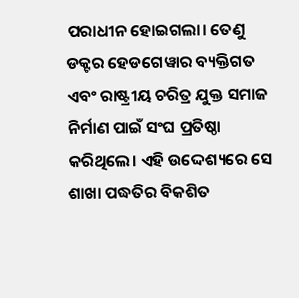ପରାଧୀନ ହୋଇଗଲା। ତେଣୁ ଡକ୍ଟର ହେଡଗେୱାର ବ୍ୟକ୍ତିଗତ ଏବଂ ରାଷ୍ଟ୍ରୀୟ ଚରିତ୍ର ଯୁକ୍ତ ସମାଜ ନିର୍ମାଣ ପାଇଁ ସଂଘ ପ୍ରତିଷ୍ଠା କରିଥିଲେ। ଏହି ଉଦ୍ଦେଶ୍ୟରେ ସେ ଶାଖା ପଦ୍ଧତିର ବିକଶିତ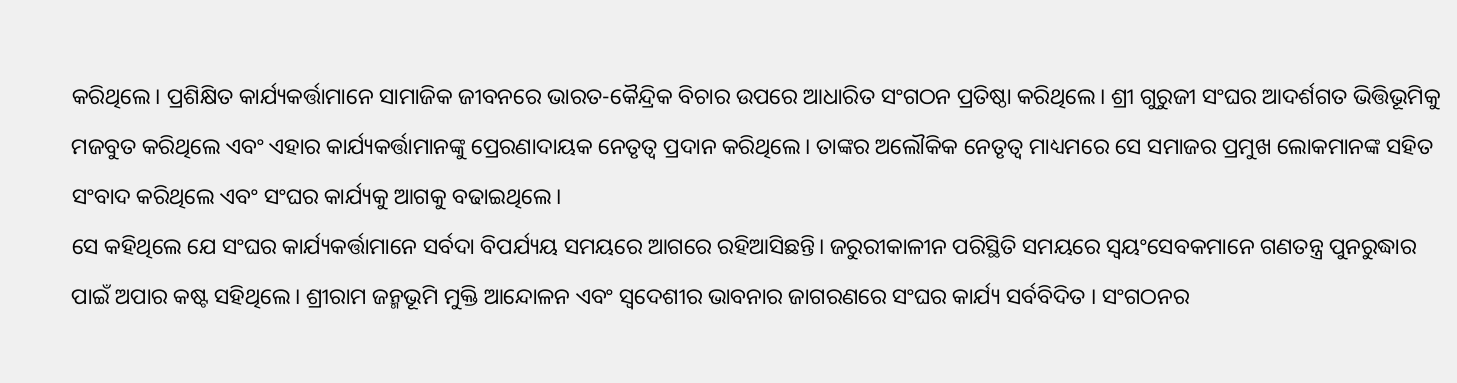କରିଥିଲେ। ପ୍ରଶିକ୍ଷିତ କାର୍ଯ୍ୟକର୍ତ୍ତାମାନେ ସାମାଜିକ ଜୀବନରେ ଭାରତ-କୈନ୍ଦ୍ରିକ ବିଚାର ଉପରେ ଆଧାରିତ ସଂଗଠନ ପ୍ରତିଷ୍ଠା କରିଥିଲେ। ଶ୍ରୀ ଗୁରୁଜୀ ସଂଘର ଆଦର୍ଶଗତ ଭିତ୍ତିଭୂମିକୁ ମଜବୁତ କରିଥିଲେ ଏବଂ ଏହାର କାର୍ଯ୍ୟକର୍ତ୍ତାମାନଙ୍କୁ ପ୍ରେରଣାଦାୟକ ନେତୃତ୍ୱ ପ୍ରଦାନ କରିଥିଲେ। ତାଙ୍କର ଅଲୌକିକ ନେତୃତ୍ୱ ମାଧ୍ୟମରେ ସେ ସମାଜର ପ୍ରମୁଖ ଲୋକମାନଙ୍କ ସହିତ ସଂବାଦ କରିଥିଲେ ଏବଂ ସଂଘର କାର୍ଯ୍ୟକୁ ଆଗକୁ ବଢାଇଥିଲେ।
ସେ କହିଥିଲେ ଯେ ସଂଘର କାର୍ଯ୍ୟକର୍ତ୍ତାମାନେ ସର୍ବଦା ବିପର୍ଯ୍ୟୟ ସମୟରେ ଆଗରେ ରହିଆସିଛନ୍ତି। ଜରୁରୀକାଳୀନ ପରିସ୍ଥିତି ସମୟରେ ସ୍ବୟଂସେବକମାନେ ଗଣତନ୍ତ୍ର ପୁନରୁଦ୍ଧାର ପାଇଁ ଅପାର କଷ୍ଟ ସହିଥିଲେ। ଶ୍ରୀରାମ ଜନ୍ମଭୂମି ମୁକ୍ତି ଆନ୍ଦୋଳନ ଏବଂ ସ୍ୱଦେଶୀର ଭାବନାର ଜାଗରଣରେ ସଂଘର କାର୍ଯ୍ୟ ସର୍ବବିଦିତ । ସଂଗଠନର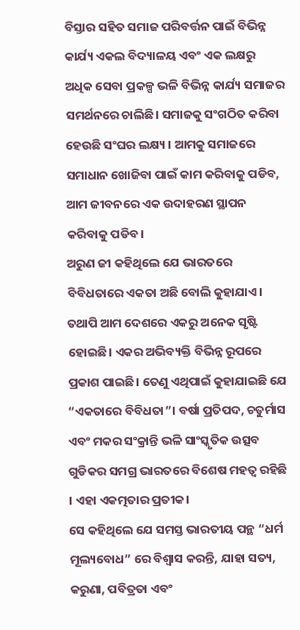ବିସ୍ତାର ସହିତ ସମାଜ ପରିବର୍ତ୍ତନ ପାଇଁ ବିଭିନ୍ନ କାର୍ଯ୍ୟ ଏକଲ ବିଦ୍ୟାଳୟ ଏବଂ ଏକ ଲକ୍ଷରୁ ଅଧିକ ସେବା ପ୍ରକଳ୍ପ ଭଳି ବିଭିନ୍ନ କାର୍ଯ୍ୟ ସମାଜର ସମର୍ଥନରେ ଚାଲିଛି। ସମାଜକୁ ସଂଗଠିତ କରିବା ହେଉଛି ସଂଘର ଲକ୍ଷ୍ୟ । ଆମକୁ ସମାଜରେ ସମାଧାନ ଖୋଜିବା ପାଇଁ କାମ କରିବାକୁ ପଡିବ, ଆମ ଜୀବନରେ ଏକ ଉଦାହରଣ ସ୍ଥାପନ କରିବାକୁ ପଡିବ।
ଅରୁଣ ଜୀ କହିଥିଲେ ଯେ ଭାରତରେ ବିବିଧତାରେ ଏକତା ଅଛି ବୋଲି କୁହାଯାଏ। ତଥାପି ଆମ ଦେଶରେ ଏକରୁ ଅନେକ ସୃଷ୍ଟି ହୋଇଛି। ଏକର ଅଭିବ୍ୟକ୍ତି ବିଭିନ୍ନ ରୂପରେ ପ୍ରକାଶ ପାଇଛି। ତେଣୁ ଏଥିପାଇଁ କୁହାଯାଇଛି ଯେ “ଏକତାରେ ବିବିଧତା”। ବର୍ଷା ପ୍ରତିପଦ, ଚତୁର୍ମାସ ଏବଂ ମକର ସଂକ୍ରାନ୍ତି ଭଳି ସାଂସ୍କୃତିକ ଉତ୍ସବ ଗୁଡିକର ସମଗ୍ର ଭାରତରେ ବିଶେଷ ମହତ୍ବ ରହିଛି । ଏହା ଏକତ୍ମତାର ପ୍ରତୀକ।
ସେ କହିଥିଲେ ଯେ ସମସ୍ତ ଭାରତୀୟ ପନ୍ଥ “ଧର୍ମ ମୂଲ୍ୟବୋଧ” ରେ ବିଶ୍ୱାସ କରନ୍ତି, ଯାହା ସତ୍ୟ, କରୁଣା, ପବିତ୍ରତା ଏବଂ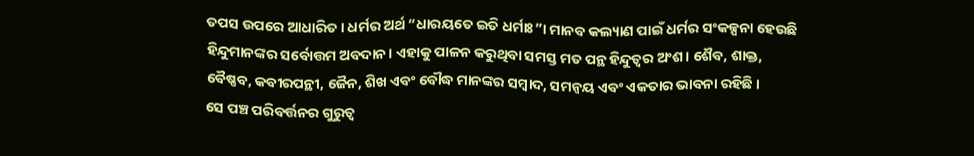ତପସ ଉପରେ ଆଧାରିତ। ଧର୍ମର ଅର୍ଥ “ଧାରୟତେ ଇତି ଧର୍ମାଃ”। ମାନବ କଲ୍ୟାଣ ପାଇଁ ଧର୍ମର ସଂକଳ୍ପନା ହେଉଛି ହିନ୍ଦୁମାନଙ୍କର ସର୍ବୋତ୍ତମ ଅବଦାନ। ଏହାକୁ ପାଳନ କରୁଥିବା ସମସ୍ତ ମତ ପନ୍ଥ ହିନ୍ଦୁତ୍ବର ଅଂଶ। ଶୈବ, ଶାକ୍ତ, ବୈଷ୍ଣବ, କବୀରପନ୍ଥୀ, ଜୈନ, ଶିଖ ଏବଂ ବୌଦ୍ଧ ମାନଙ୍କର ସମ୍ବାଦ, ସମନ୍ୱୟ ଏବଂ ଏକତାର ଭାବନା ରହିଛି ।
ସେ ପଞ୍ଚ ପରିବର୍ତ୍ତନର ଗୁରୁତ୍ୱ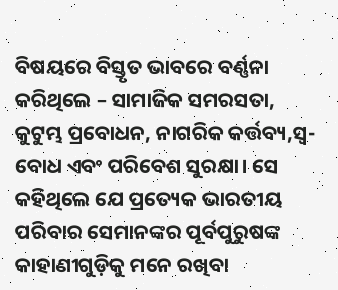ବିଷୟରେ ବିସ୍ତୃତ ଭାବରେ ବର୍ଣ୍ଣନା କରିଥିଲେ – ସାମାଜିକ ସମରସତା, କୁଟୁମ୍ଭ ପ୍ରବୋଧନ, ନାଗରିକ କର୍ତ୍ତବ୍ୟ,ସ୍ବ-ବୋଧ ଏବଂ ପରିବେଶ ସୁରକ୍ଷା। ସେ କହିଥିଲେ ଯେ ପ୍ରତ୍ୟେକ ଭାରତୀୟ ପରିବାର ସେମାନଙ୍କର ପୂର୍ବପୁରୁଷଙ୍କ କାହାଣୀଗୁଡ଼ିକୁ ମନେ ରଖିବା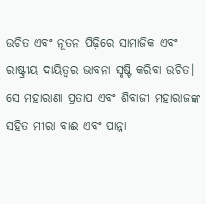ଉଚିତ ଏବଂ ନୂତନ ପିଢ଼ିରେ ସାମାଜିକ ଏବଂ ରାଷ୍ଟ୍ରୀୟ ଦାୟିତ୍ୱର ଭାବନା ସୃଷ୍ଟି କରିବା ଉଚିତ। ସେ ମହାରାଣା ପ୍ରତାପ ଏବଂ ଶିବାଜୀ ମହାରାଜଙ୍କ ସହିତ ମୀରା ବାଈ ଏବଂ ପାନ୍ନା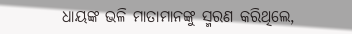ଧାୟଙ୍କ ଭଳି ମାତାମାନଙ୍କୁ ସ୍ମରଣ କରିଥିଲେ,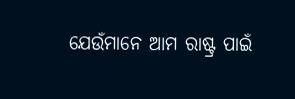ଯେଉଁମାନେ ଆମ ରାଷ୍ଟ୍ର ପାଇଁ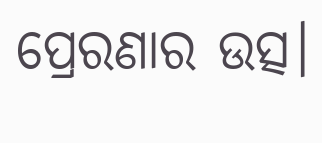ପ୍ରେରଣାର ଉତ୍ସ।